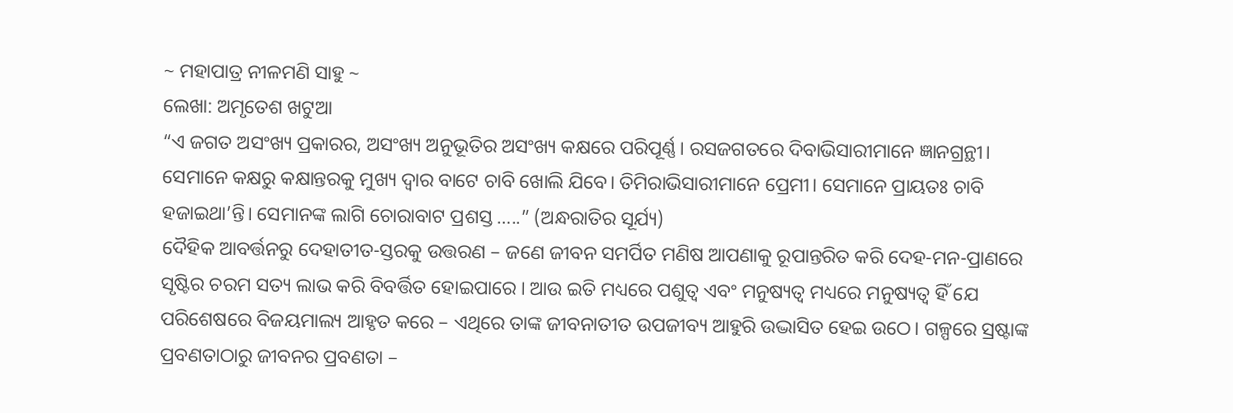~ ମହାପାତ୍ର ନୀଳମଣି ସାହୁ ~
ଲେଖା: ଅମୃତେଶ ଖଟୁଆ
“ଏ ଜଗତ ଅସଂଖ୍ୟ ପ୍ରକାରର, ଅସଂଖ୍ୟ ଅନୁଭୂତିର ଅସଂଖ୍ୟ କକ୍ଷରେ ପରିପୂର୍ଣ୍ଣ। ରସଜଗତରେ ଦିବାଭିସାରୀମାନେ ଜ୍ଞାନଗ୍ରନ୍ଥୀ। ସେମାନେ କକ୍ଷରୁ କକ୍ଷାନ୍ତରକୁ ମୁଖ୍ୟ ଦ୍ବାର ବାଟେ ଚାବି ଖୋଲି ଯିବେ। ତିମିରାଭିସାରୀମାନେ ପ୍ରେମୀ। ସେମାନେ ପ୍ରାୟତଃ ଚାବି ହଜାଇଥା’ନ୍ତି। ସେମାନଙ୍କ ଲାଗି ଚୋରାବାଟ ପ୍ରଶସ୍ତ …..” (ଅନ୍ଧରାତିର ସୂର୍ଯ୍ୟ)
ଦୈହିକ ଆବର୍ତ୍ତନରୁ ଦେହାତୀତ-ସ୍ତରକୁ ଉତ୍ତରଣ – ଜଣେ ଜୀବନ ସମର୍ପିତ ମଣିଷ ଆପଣାକୁ ରୂପାନ୍ତରିତ କରି ଦେହ-ମନ-ପ୍ରାଣରେ ସୃଷ୍ଟିର ଚରମ ସତ୍ୟ ଲାଭ କରି ବିବର୍ତ୍ତିତ ହୋଇପାରେ । ଆଉ ଇତି ମଧ୍ୟରେ ପଶୁତ୍ବ ଏବଂ ମନୁଷ୍ୟତ୍ଵ ମଧ୍ୟରେ ମନୁଷ୍ୟତ୍ଵ ହିଁ ଯେ ପରିଶେଷରେ ବିଜୟମାଲ୍ୟ ଆହୃତ କରେ – ଏଥିରେ ତାଙ୍କ ଜୀବନାତୀତ ଉପଜୀବ୍ୟ ଆହୁରି ଉଦ୍ଭାସିତ ହେଇ ଉଠେ। ଗଳ୍ପରେ ସ୍ରଷ୍ଟାଙ୍କ ପ୍ରବଣତାଠାରୁ ଜୀବନର ପ୍ରବଣତା –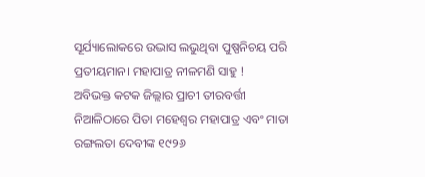ସୂର୍ଯ୍ୟାଲୋକରେ ଉଦ୍ଭାସ ଲଭୁଥିବା ପୁଷ୍ପନିଚୟ ପରି ପ୍ରତୀୟମାନ। ମହାପାତ୍ର ନୀଳମଣି ସାହୁ !
ଅବିଭକ୍ତ କଟକ ଜିଲ୍ଲାର ପ୍ରାଚୀ ତୀରବର୍ତ୍ତୀ ନିଆଳିଠାରେ ପିତା ମହେଶ୍ବର ମହାପାତ୍ର ଏବଂ ମାତା ରଙ୍ଗଲତା ଦେବୀଙ୍କ ୧୯୨୬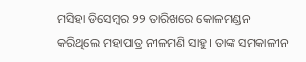ମସିହା ଡିସେମ୍ବର ୨୨ ତାରିଖରେ କୋଳମଣ୍ଡନ କରିଥିଲେ ମହାପାତ୍ର ନୀଳମଣି ସାହୁ। ତାଙ୍କ ସମକାଳୀନ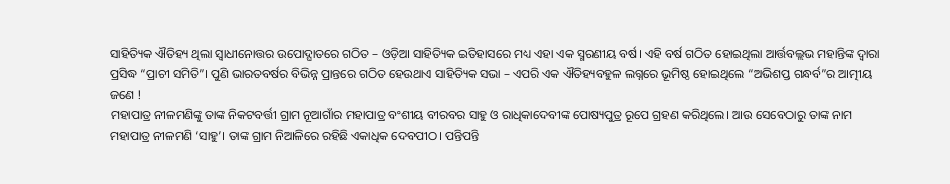ସାହିତ୍ୟିକ ଐତିହ୍ୟ ଥିଲା ସ୍ଵାଧୀନୋତ୍ତର ଉପୋଦ୍ଘାତରେ ଗଠିତ – ଓଡ଼ିଆ ସାହିତ୍ୟିକ ଇତିହାସରେ ମଧ୍ୟ ଏହା ଏକ ସ୍ମରଣୀୟ ବର୍ଷ। ଏହି ବର୍ଷ ଗଠିତ ହୋଇଥିଲା ଆର୍ତ୍ତବଲ୍ଲଭ ମହାନ୍ତିଙ୍କ ଦ୍ଵାରା ପ୍ରସିଦ୍ଧ “ପ୍ରାଚୀ ସମିତି”। ପୁଣି ଭାରତବର୍ଷର ବିଭିନ୍ନ ପ୍ରାନ୍ତରେ ଗଠିତ ହେଉଥାଏ ସାହିତ୍ୟିକ ସଭା – ଏପରି ଏକ ଐତିହ୍ୟବହୁଳ ଲଗ୍ନରେ ଭୂମିଷ୍ଠ ହୋଇଥିଲେ “ଅଭିଶପ୍ତ ଗନ୍ଧର୍ବ”ର ଆତ୍ମୀୟ ଜଣେ !
ମହାପାତ୍ର ନୀଳମଣିଙ୍କୁ ତାଙ୍କ ନିକଟବର୍ତ୍ତୀ ଗ୍ରାମ ନୂଆଗାଁର ମହାପାତ୍ର ବଂଶୀୟ ବୀରବର ସାହୁ ଓ ରାଧିକାଦେବୀଙ୍କ ପୋଷ୍ୟପୁତ୍ର ରୂପେ ଗ୍ରହଣ କରିଥିଲେ। ଆଉ ସେବେଠାରୁ ତାଙ୍କ ନାମ ମହାପାତ୍ର ନୀଳମଣି ‘ସାହୁ’। ତାଙ୍କ ଗ୍ରାମ ନିଆଳିରେ ରହିଛି ଏକାଧିକ ଦେବପୀଠ। ପନ୍ତିପନ୍ତି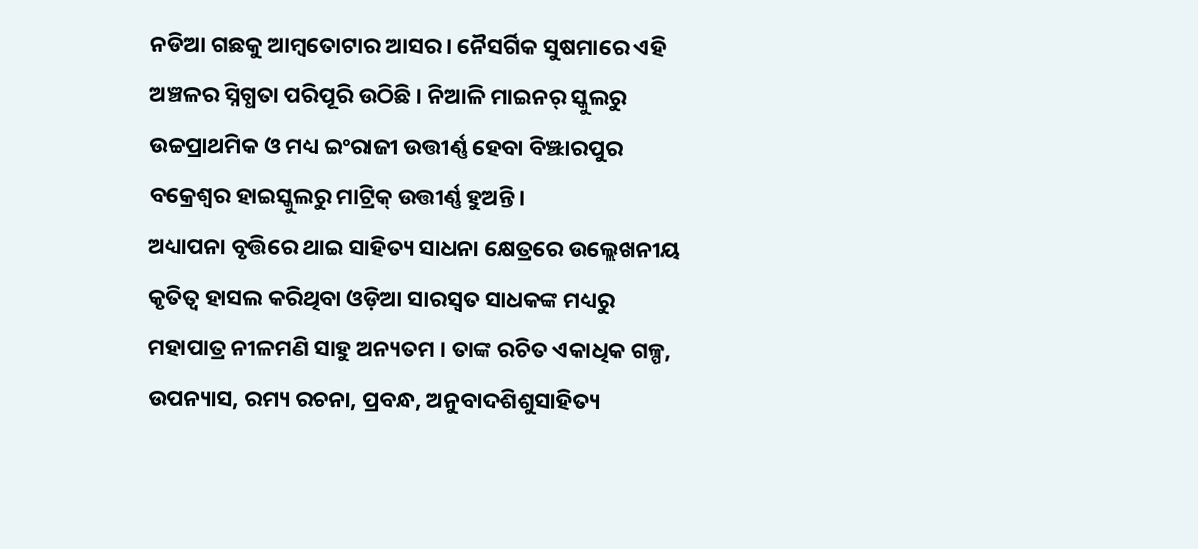ନଡିଆ ଗଛକୁ ଆମ୍ବତୋଟାର ଆସର। ନୈସର୍ଗିକ ସୁଷମାରେ ଏହି ଅଞ୍ଚଳର ସ୍ନିଗ୍ଧତା ପରିପୂରି ଉଠିଛି । ନିଆଳି ମାଇନର୍ ସ୍କୁଲରୁ ଉଚ୍ଚପ୍ରାଥମିକ ଓ ମଧ୍ୟ ଇଂରାଜୀ ଉତ୍ତୀର୍ଣ୍ଣ ହେବା ବିଞ୍ଝାରପୁର ବକ୍ରେଶ୍ଵର ହାଇସ୍କୁଲରୁ ମାଟ୍ରିକ୍ ଉତ୍ତୀର୍ଣ୍ଣ ହୁଅନ୍ତି।
ଅଧ୍ୟାପନା ବୃତ୍ତିରେ ଥାଇ ସାହିତ୍ୟ ସାଧନା କ୍ଷେତ୍ରରେ ଉଲ୍ଲେଖନୀୟ କୃତିତ୍ୱ ହାସଲ କରିଥିବା ଓଡ଼ିଆ ସାରସ୍ୱତ ସାଧକଙ୍କ ମଧ୍ୟରୁ ମହାପାତ୍ର ନୀଳମଣି ସାହୁ ଅନ୍ୟତମ । ତାଙ୍କ ରଚିତ ଏକାଧିକ ଗଳ୍ପ, ଉପନ୍ୟାସ, ରମ୍ୟ ରଚନା, ପ୍ରବନ୍ଧ, ଅନୁବାଦଶିଶୁସାହିତ୍ୟ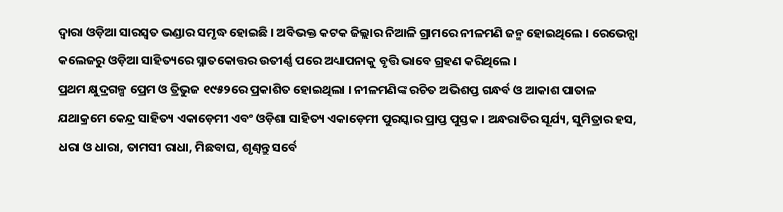ଦ୍ୱାରା ଓଡ଼ିଆ ସାରସ୍ୱତ ଭଣ୍ଡାର ସମୃଦ୍ଧ ହୋଇଛି । ଅବିଭକ୍ତ କଟକ ଜିଲ୍ଲାର ନିଆଳି ଗ୍ରାମରେ ନୀଳମଣି ଜନ୍ମ ହୋଇଥିଲେ । ରେଭେନ୍ସା କଲେଜରୁ ଓଡ଼ିଆ ସାହିତ୍ୟରେ ସ୍ନାତକୋତ୍ତର ଉତୀର୍ଣ୍ଣ ପରେ ଅଧ୍ୟାପନାକୁ ବୃତ୍ତି ଭାବେ ଗ୍ରହଣ କରିଥିଲେ ।
ପ୍ରଥମ କ୍ଷୁଦ୍ରଗଳ୍ପ ପ୍ରେମ ଓ ତ୍ରିଭୁଜ ୧୯୫୨ରେ ପ୍ରକାଶିତ ହୋଇଥିଲା । ନୀଳମଣିଙ୍କ ରଚିତ ଅଭିଶପ୍ତ ଗନ୍ଧର୍ବ ଓ ଆକାଶ ପାତାଳ ଯଥାକ୍ରମେ କେନ୍ଦ୍ର ସାହିତ୍ୟ ଏକାଡ଼େମୀ ଏବଂ ଓଡ଼ିଶା ସାହିତ୍ୟ ଏକାଡ଼େମୀ ପୁରସ୍କାର ପ୍ରାପ୍ତ ପୁସ୍ତକ । ଅନ୍ଧରାତିର ସୂର୍ଯ୍ୟ, ସୁମିତ୍ରାର ହସ, ଧରା ଓ ଧାରା, ତାମସୀ ରାଧା, ମିଛବାଘ, ଶୃଣ୍ୱନ୍ତୁ ସର୍ବେ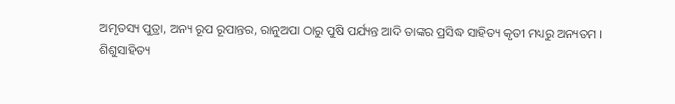ଅମୃତସ୍ୟ ପୁତ୍ରା, ଅନ୍ୟ ରୂପ ରୂପାନ୍ତର, ରାନୁଅପା ଠାରୁ ପୁଷି ପର୍ଯ୍ୟନ୍ତ ଆଦି ତାଙ୍କର ପ୍ରସିଦ୍ଧ ସାହିତ୍ୟ କୃତୀ ମଧ୍ୟରୁ ଅନ୍ୟତମ ।
ଶିଶୁସାହିତ୍ୟ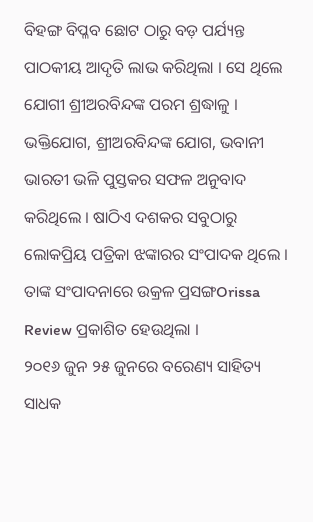ବିହଙ୍ଗ ବିପ୍ଳବ ଛୋଟ ଠାରୁ ବଡ଼ ପର୍ଯ୍ୟନ୍ତ ପାଠକୀୟ ଆଦୃତି ଲାଭ କରିଥିଲା । ସେ ଥିଲେ ଯୋଗୀ ଶ୍ରୀଅରବିନ୍ଦଙ୍କ ପରମ ଶ୍ରଦ୍ଧାଳୁ । ଭକ୍ତିଯୋଗ, ଶ୍ରୀଅରବିନ୍ଦଙ୍କ ଯୋଗ, ଭବାନୀ ଭାରତୀ ଭଳି ପୁସ୍ତକର ସଫଳ ଅନୁବାଦ କରିଥିଲେ । ଷାଠିଏ ଦଶକର ସବୁଠାରୁ ଲୋକପ୍ରିୟ ପତ୍ରିକା ଝଙ୍କାରର ସଂପାଦକ ଥିଲେ । ତାଙ୍କ ସଂପାଦନାରେ ଉକ୍ରଳ ପ୍ରସଙ୍ଗOrissa Review ପ୍ରକାଶିତ ହେଉଥିଲା ।
୨୦୧୬ ଜୁନ ୨୫ ଜୁନରେ ବରେଣ୍ୟ ସାହିତ୍ୟ ସାଧକ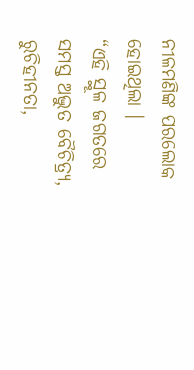ନୀଳମଣିଙ୍କ ପରଲୋକ ହୋଇଥିଲା ।
“ଏହି ସ୍ଥୂଳ ଜଗତରେ ସମସ୍ତ ଅଦ୍ଭୁତ ବୈଚିତ୍ର୍ଯ, ରୁଚିହୀନତା,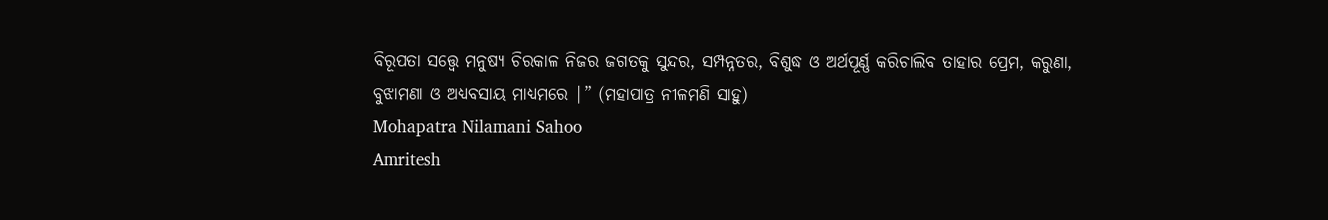ବିରୂପତା ସତ୍ତ୍ଵେ ମନୁଷ୍ଯ ଚିରକାଳ ନିଜର ଜଗତକୁ ସୁନ୍ଦର, ସମ୍ପନ୍ନତର, ବିଶୁଦ୍ଧ ଓ ଅର୍ଥପୂର୍ଣ୍ଣ କରିଚାଲିବ ତାହାର ପ୍ରେମ, କରୁଣା, ବୁଝାମଣା ଓ ଅଧ୍ଯବସାୟ ମାଧ୍ଯମରେ |” (ମହାପାତ୍ର ନୀଳମଣି ସାହୁ)
Mohapatra Nilamani Sahoo
Amritesh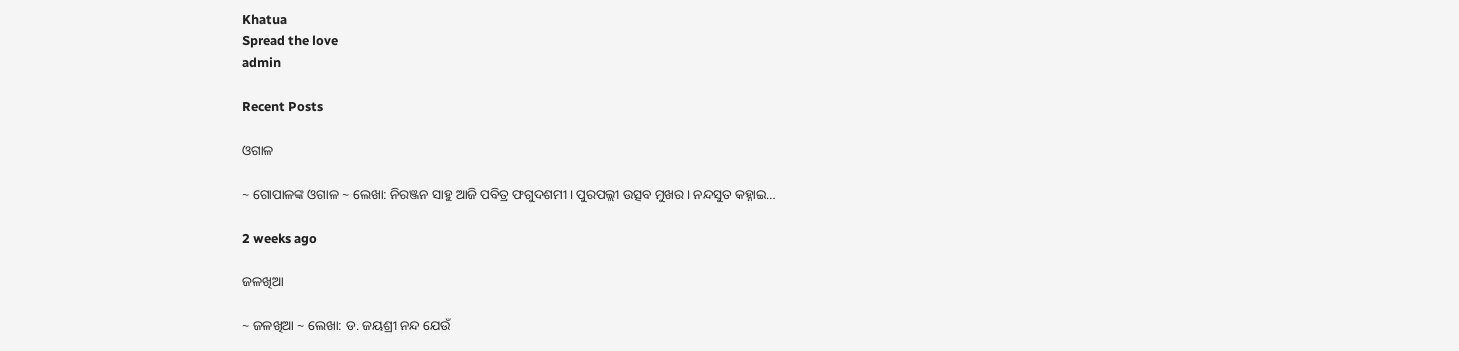Khatua
Spread the love
admin

Recent Posts

ଓଗାଳ

~ ଗୋପାଳଙ୍କ ଓଗାଳ ~ ଲେଖା: ନିରଞ୍ଜନ ସାହୁ ଆଜି ପବିତ୍ର ଫଗୁଦଶମୀ। ପୁରପଲ୍ଲୀ ଉତ୍ସବ ମୁଖର। ନନ୍ଦସୁତ କହ୍ନାଇ…

2 weeks ago

ଜଳଖିଆ

~ ଜଳଖିଆ ~ ଲେଖା: ଡ. ଜୟଶ୍ରୀ ନନ୍ଦ ଯେଉଁ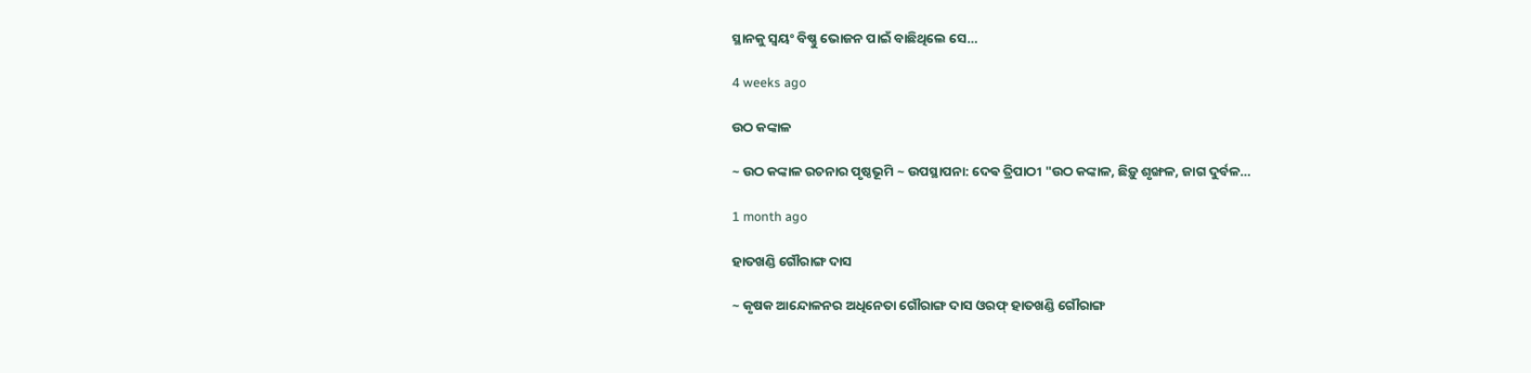ସ୍ଥାନକୁ ସ୍ବୟଂ ବିଷ୍ଣୁ ଭୋଜନ ପାଇଁ ବାଛିଥିଲେ ସେ…

4 weeks ago

ଉଠ କଙ୍କାଳ

~ ଉଠ କଙ୍କାଳ ରଚନାର ପୃଷ୍ଠଭୂମି ~ ଉପସ୍ଥାପନା: ଦେଵ ତ୍ରିପାଠୀ "ଉଠ କଙ୍କାଳ, ଛିଡ଼ୁ ଶୃଙ୍ଖଳ, ଜାଗ ଦୁର୍ବଳ…

1 month ago

ହାତଖଣ୍ଡି ଗୌରାଙ୍ଗ ଦାସ

~ କୃଷକ ଆନ୍ଦୋଳନର ଅଧିନେତା ଗୌରାଙ୍ଗ ଦାସ ଓରଫ୍ ହାତଖଣ୍ଡି ଗୌରାଙ୍ଗ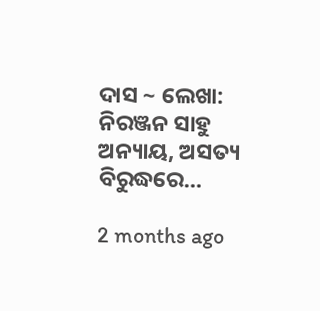ଦାସ ~ ଲେଖା: ନିରଞ୍ଜନ ସାହୁ ଅନ୍ୟାୟ, ଅସତ୍ୟ ବିରୁଦ୍ଧରେ…

2 months ago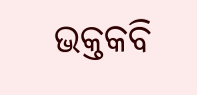ଭକ୍ତକବି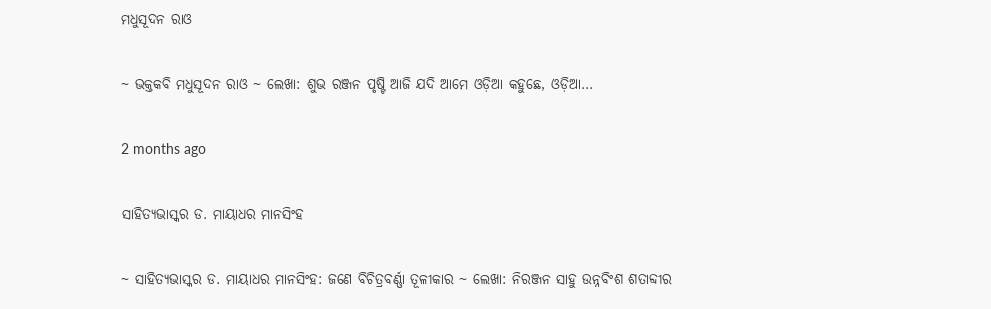ମଧୁସୂଦନ ରାଓ

~ ଭକ୍ତକବି ମଧୁସୂଦନ ରାଓ ~ ଲେଖା: ଶୁଭ ରଞ୍ଜନ ପୃଷ୍ଟି ଆଜି ଯଦି ଆମେ ଓଡ଼ିଆ କହୁଛେ, ଓଡ଼ିଆ…

2 months ago

ସାହିତ୍ୟଭାସ୍କର ଡ. ମାୟାଧର ମାନସିଂହ

~ ସାହିତ୍ୟଭାସ୍କର ଡ. ମାୟାଧର ମାନସିଂହ: ଜଣେ ବିଚିତ୍ରବର୍ଣ୍ଣା ତୂଳୀକାର ~ ଲେଖା: ନିରଞ୍ଜନ ସାହୁ ଉନ୍ନବିଂଶ ଶତାବ୍ଦୀର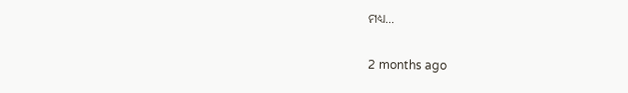ମଧ୍ୟ…

2 months ago